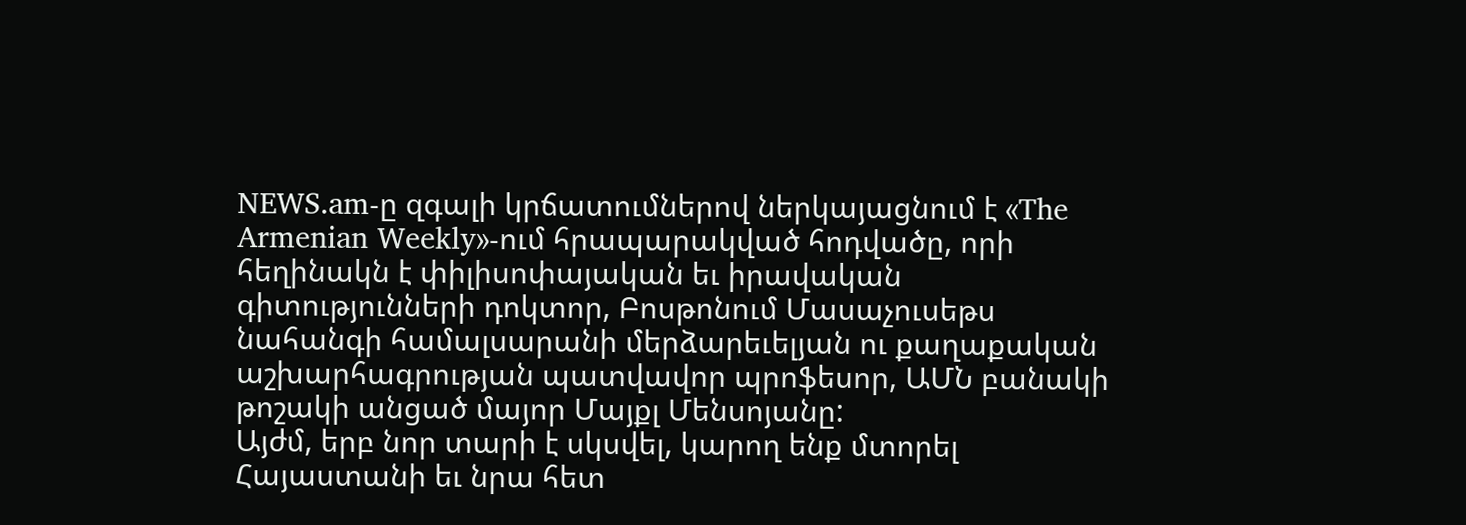NEWS.am-ը զգալի կրճատումներով ներկայացնում է «The Armenian Weekly»-ում հրապարակված հոդվածը, որի հեղինակն է փիլիսոփայական եւ իրավական գիտությունների դոկտոր, Բոսթոնում Մասաչուսեթս նահանգի համալսարանի մերձարեւելյան ու քաղաքական աշխարհագրության պատվավոր պրոֆեսոր, ԱՄՆ բանակի թոշակի անցած մայոր Մայքլ Մենսոյանը:
Այժմ, երբ նոր տարի է սկսվել, կարող ենք մտորել Հայաստանի եւ նրա հետ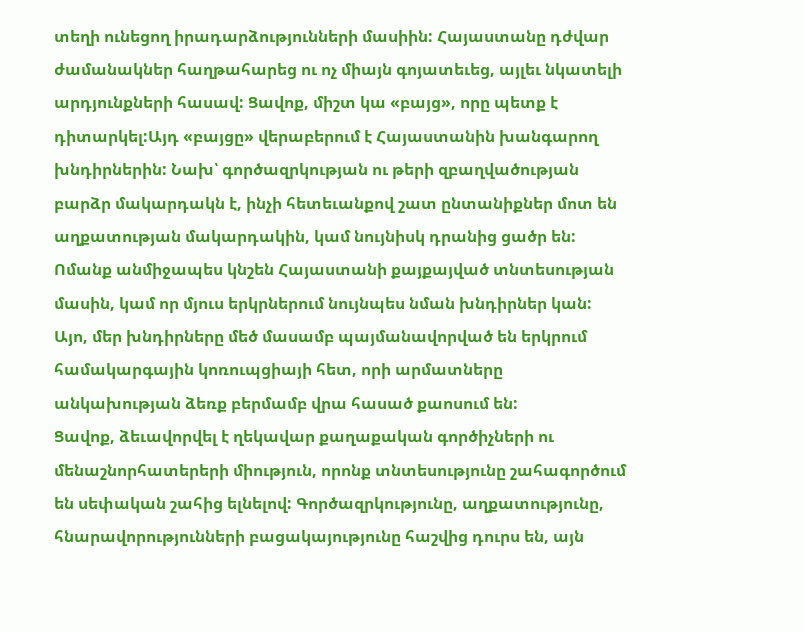տեղի ունեցող իրադարձությունների մասիին: Հայաստանը դժվար ժամանակներ հաղթահարեց ու ոչ միայն գոյատեւեց, այլեւ նկատելի արդյունքների հասավ: Ցավոք, միշտ կա «բայց», որը պետք է դիտարկել:Այդ «բայցը» վերաբերում է Հայաստանին խանգարող խնդիրներին: Նախ՝ գործազրկության ու թերի զբաղվածության բարձր մակարդակն է, ինչի հետեւանքով շատ ընտանիքներ մոտ են աղքատության մակարդակին, կամ նույնիսկ դրանից ցածր են: Ոմանք անմիջապես կնշեն Հայաստանի քայքայված տնտեսության մասին, կամ որ մյուս երկրներում նույնպես նման խնդիրներ կան: Այո, մեր խնդիրները մեծ մասամբ պայմանավորված են երկրում համակարգային կոռուպցիայի հետ, որի արմատները անկախության ձեռք բերմամբ վրա հասած քաոսում են:
Ցավոք, ձեւավորվել է ղեկավար քաղաքական գործիչների ու մենաշնորհատերերի միություն, որոնք տնտեսությունը շահագործում են սեփական շահից ելնելով: Գործազրկությունը, աղքատությունը, հնարավորությունների բացակայությունը հաշվից դուրս են, այն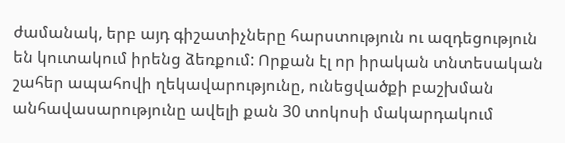ժամանակ, երբ այդ գիշատիչները հարստություն ու ազդեցություն են կուտակում իրենց ձեռքում: Որքան էլ որ իրական տնտեսական շահեր ապահովի ղեկավարությունը, ունեցվածքի բաշխման անհավասարությունը ավելի քան 30 տոկոսի մակարդակում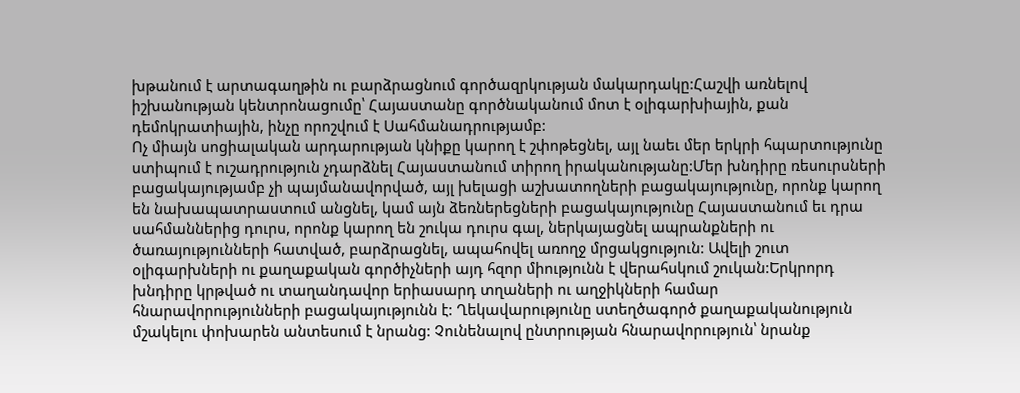խթանում է արտագաղթին ու բարձրացնում գործազրկության մակարդակը:Հաշվի առնելով իշխանության կենտրոնացումը՝ Հայաստանը գործնականում մոտ է օլիգարխիային, քան դեմոկրատիային, ինչը որոշվում է Սահմանադրությամբ:
Ոչ միայն սոցիալական արդարության կնիքը կարող է շփոթեցնել, այլ նաեւ մեր երկրի հպարտությունը ստիպում է ուշադրություն չդարձնել Հայաստանում տիրող իրականությանը:Մեր խնդիրը ռեսուրսների բացակայությամբ չի պայմանավորված, այլ խելացի աշխատողների բացակայությունը, որոնք կարող են նախապատրաստում անցնել, կամ այն ձեռներեցների բացակայությունը Հայաստանում եւ դրա սահմաններից դուրս, որոնք կարող են շուկա դուրս գալ, ներկայացնել ապրանքների ու ծառայությունների հատված, բարձրացնել, ապահովել առողջ մրցակցություն: Ավելի շուտ օլիգարխների ու քաղաքական գործիչների այդ հզոր միությունն է վերահսկում շուկան:Երկրորդ խնդիրը կրթված ու տաղանդավոր երիասարդ տղաների ու աղջիկների համար հնարավորությունների բացակայությունն է: Ղեկավարությունը ստեղծագործ քաղաքականություն մշակելու փոխարեն անտեսում է նրանց: Չունենալով ընտրության հնարավորություն՝ նրանք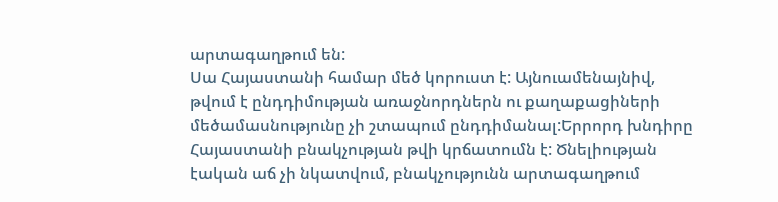արտագաղթում են:
Սա Հայաստանի համար մեծ կորուստ է: Այնուամենայնիվ, թվում է ընդդիմության առաջնորդներն ու քաղաքացիների մեծամասնությունը չի շտապում ընդդիմանալ:Երրորդ խնդիրը Հայաստանի բնակչության թվի կրճատումն է: Ծնելիության էական աճ չի նկատվում, բնակչությունն արտագաղթում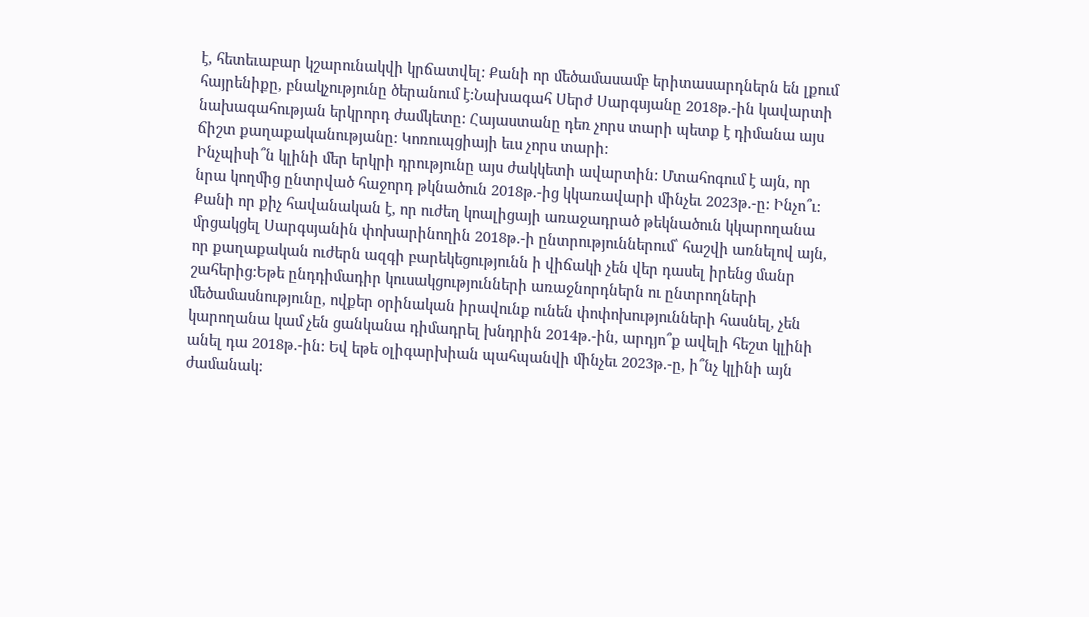է, հետեւաբար կշարունակվի կրճատվել: Քանի որ մեծամասամբ երիտասարդներն են լքում հայրենիքը, բնակչությունը ծերանում է:Նախագահ Սերժ Սարգսյանը 2018թ.-ին կավարտի նախագահության երկրորդ ժամկետը: Հայաստանը դեռ չորս տարի պետք է դիմանա այս ճիշտ քաղաքականությանը: Կոռուպցիայի եւս չորս տարի:
Ինչպիսի՞ն կլինի մեր երկրի դրությունը այս ժակկետի ավարտին: Մտահոգում է այն, որ նրա կողմից ընտրված հաջորդ թկնածուն 2018թ.-ից կկառավարի մինչեւ 2023թ.-ը: Ինչո՞ւ: Քանի որ քիչ հավանական է, որ ուժեղ կոալիցայի առաջադրած թեկնածուն կկարողանա մրցակցել Սարգսյանին փոխարինողին 2018թ.-ի ընտրություններում՝ հաշվի առնելով այն, որ քաղաքական ուժերն ազգի բարեկեցությունն ի վիճակի չեն վեր դասել իրենց մանր շահերից:Եթե ընդդիմադիր կուսակցությունների առաջնորդներն ու ընտրողների մեծամասնությունը, ովքեր օրինական իրավունք ունեն փոփոխությունների հասնել, չեն կարողանա կամ չեն ցանկանա դիմադրել խնդրին 2014թ.-ին, արդյո՞ք ավելի հեշտ կլինի անել դա 2018թ.-ին: Եվ եթե օլիգարխիան պահպանվի մինչեւ 2023թ.-ը, ի՞նչ կլինի այն ժամանակ: